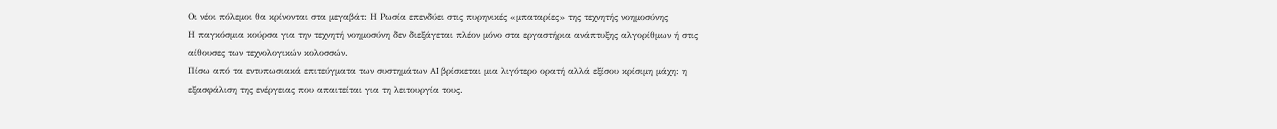Οι νέοι πόλεμοι θα κρίνονται στα μεγαβάτ: Η Ρωσία επενδύει στις πυρηνικές «μπαταρίες» της τεχνητής νοημοσύνης
Η παγκόσμια κούρσα για την τεχνητή νοημοσύνη δεν διεξάγεται πλέον μόνο στα εργαστήρια ανάπτυξης αλγορίθμων ή στις αίθουσες των τεχνολογικών κολοσσών.
Πίσω από τα εντυπωσιακά επιτεύγματα των συστημάτων AI βρίσκεται μια λιγότερο ορατή αλλά εξίσου κρίσιμη μάχη: η εξασφάλιση της ενέργειας που απαιτείται για τη λειτουργία τους.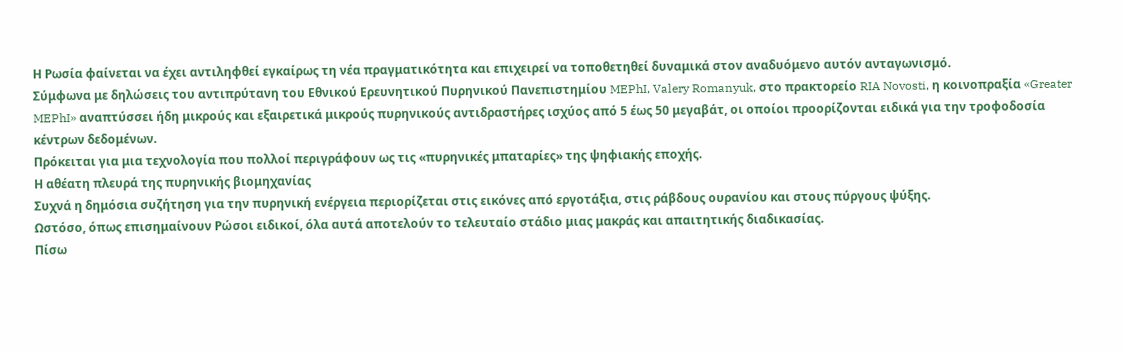Η Ρωσία φαίνεται να έχει αντιληφθεί εγκαίρως τη νέα πραγματικότητα και επιχειρεί να τοποθετηθεί δυναμικά στον αναδυόμενο αυτόν ανταγωνισμό.
Σύμφωνα με δηλώσεις του αντιπρύτανη του Εθνικού Ερευνητικού Πυρηνικού Πανεπιστημίου MEPhI, Valery Romanyuk, στο πρακτορείο RIA Novosti, η κοινοπραξία «Greater MEPhI» αναπτύσσει ήδη μικρούς και εξαιρετικά μικρούς πυρηνικούς αντιδραστήρες ισχύος από 5 έως 50 μεγαβάτ, οι οποίοι προορίζονται ειδικά για την τροφοδοσία κέντρων δεδομένων.
Πρόκειται για μια τεχνολογία που πολλοί περιγράφουν ως τις «πυρηνικές μπαταρίες» της ψηφιακής εποχής.
Η αθέατη πλευρά της πυρηνικής βιομηχανίας
Συχνά η δημόσια συζήτηση για την πυρηνική ενέργεια περιορίζεται στις εικόνες από εργοτάξια, στις ράβδους ουρανίου και στους πύργους ψύξης.
Ωστόσο, όπως επισημαίνουν Ρώσοι ειδικοί, όλα αυτά αποτελούν το τελευταίο στάδιο μιας μακράς και απαιτητικής διαδικασίας.
Πίσω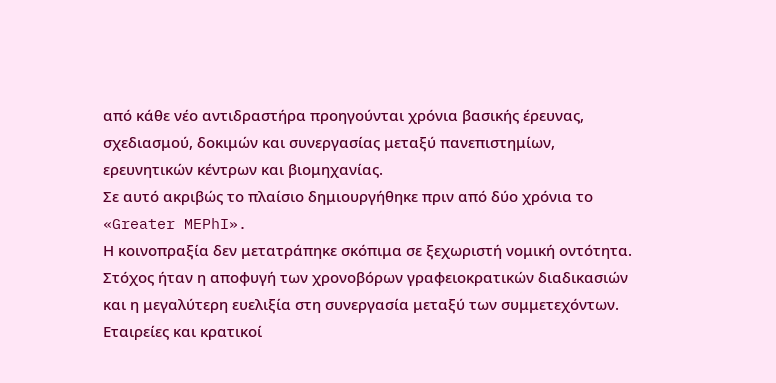από κάθε νέο αντιδραστήρα προηγούνται χρόνια βασικής έρευνας, σχεδιασμού, δοκιμών και συνεργασίας μεταξύ πανεπιστημίων, ερευνητικών κέντρων και βιομηχανίας.
Σε αυτό ακριβώς το πλαίσιο δημιουργήθηκε πριν από δύο χρόνια το «Greater MEPhI».
Η κοινοπραξία δεν μετατράπηκε σκόπιμα σε ξεχωριστή νομική οντότητα. Στόχος ήταν η αποφυγή των χρονοβόρων γραφειοκρατικών διαδικασιών και η μεγαλύτερη ευελιξία στη συνεργασία μεταξύ των συμμετεχόντων.
Εταιρείες και κρατικοί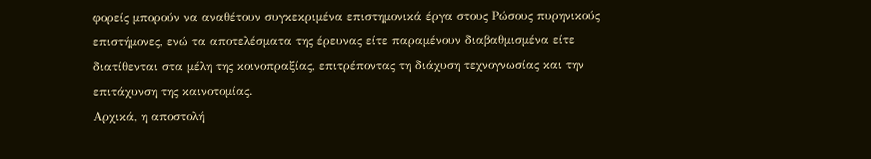φορείς μπορούν να αναθέτουν συγκεκριμένα επιστημονικά έργα στους Ρώσους πυρηνικούς επιστήμονες, ενώ τα αποτελέσματα της έρευνας είτε παραμένουν διαβαθμισμένα είτε διατίθενται στα μέλη της κοινοπραξίας, επιτρέποντας τη διάχυση τεχνογνωσίας και την επιτάχυνση της καινοτομίας.
Αρχικά, η αποστολή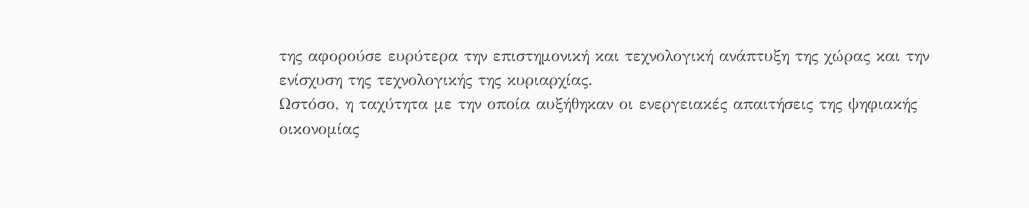της αφορούσε ευρύτερα την επιστημονική και τεχνολογική ανάπτυξη της χώρας και την ενίσχυση της τεχνολογικής της κυριαρχίας.
Ωστόσο, η ταχύτητα με την οποία αυξήθηκαν οι ενεργειακές απαιτήσεις της ψηφιακής οικονομίας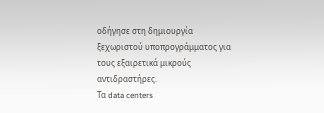οδήγησε στη δημιουργία ξεχωριστού υποπρογράμματος για τους εξαιρετικά μικρούς αντιδραστήρες.
Τα data centers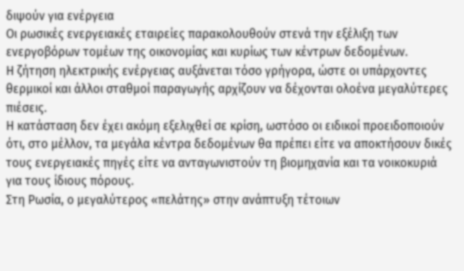διψούν για ενέργεια
Οι ρωσικές ενεργειακές εταιρείες παρακολουθούν στενά την εξέλιξη των ενεργοβόρων τομέων της οικονομίας και κυρίως των κέντρων δεδομένων.
Η ζήτηση ηλεκτρικής ενέργειας αυξάνεται τόσο γρήγορα, ώστε οι υπάρχοντες θερμικοί και άλλοι σταθμοί παραγωγής αρχίζουν να δέχονται ολοένα μεγαλύτερες πιέσεις.
Η κατάσταση δεν έχει ακόμη εξελιχθεί σε κρίση, ωστόσο οι ειδικοί προειδοποιούν ότι, στο μέλλον, τα μεγάλα κέντρα δεδομένων θα πρέπει είτε να αποκτήσουν δικές τους ενεργειακές πηγές είτε να ανταγωνιστούν τη βιομηχανία και τα νοικοκυριά για τους ίδιους πόρους.
Στη Ρωσία, ο μεγαλύτερος «πελάτης» στην ανάπτυξη τέτοιων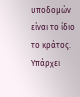υποδομών είναι το ίδιο το κράτος.
Υπάρχει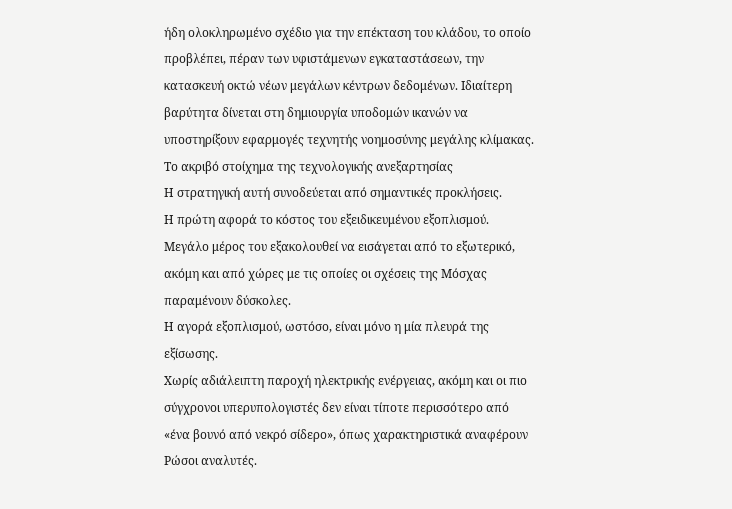ήδη ολοκληρωμένο σχέδιο για την επέκταση του κλάδου, το οποίο προβλέπει, πέραν των υφιστάμενων εγκαταστάσεων, την κατασκευή οκτώ νέων μεγάλων κέντρων δεδομένων. Ιδιαίτερη βαρύτητα δίνεται στη δημιουργία υποδομών ικανών να υποστηρίξουν εφαρμογές τεχνητής νοημοσύνης μεγάλης κλίμακας.
Το ακριβό στοίχημα της τεχνολογικής ανεξαρτησίας
Η στρατηγική αυτή συνοδεύεται από σημαντικές προκλήσεις.
Η πρώτη αφορά το κόστος του εξειδικευμένου εξοπλισμού. Μεγάλο μέρος του εξακολουθεί να εισάγεται από το εξωτερικό, ακόμη και από χώρες με τις οποίες οι σχέσεις της Μόσχας παραμένουν δύσκολες.
Η αγορά εξοπλισμού, ωστόσο, είναι μόνο η μία πλευρά της εξίσωσης.
Χωρίς αδιάλειπτη παροχή ηλεκτρικής ενέργειας, ακόμη και οι πιο σύγχρονοι υπερυπολογιστές δεν είναι τίποτε περισσότερο από «ένα βουνό από νεκρό σίδερο», όπως χαρακτηριστικά αναφέρουν Ρώσοι αναλυτές.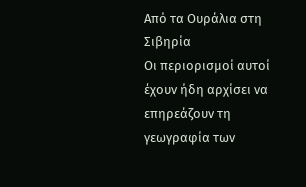Από τα Ουράλια στη Σιβηρία
Οι περιορισμοί αυτοί έχουν ήδη αρχίσει να επηρεάζουν τη γεωγραφία των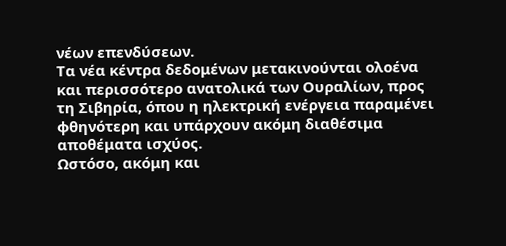νέων επενδύσεων.
Τα νέα κέντρα δεδομένων μετακινούνται ολοένα και περισσότερο ανατολικά των Ουραλίων, προς τη Σιβηρία, όπου η ηλεκτρική ενέργεια παραμένει φθηνότερη και υπάρχουν ακόμη διαθέσιμα αποθέματα ισχύος.
Ωστόσο, ακόμη και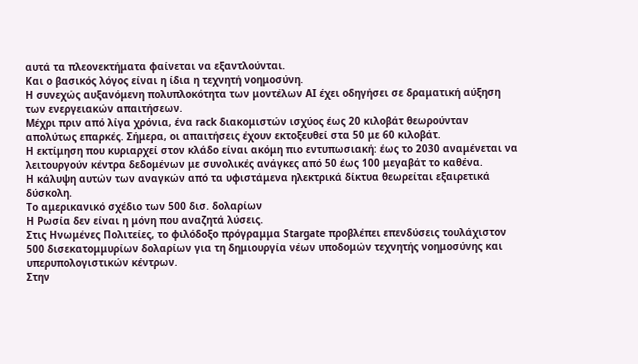αυτά τα πλεονεκτήματα φαίνεται να εξαντλούνται.
Και ο βασικός λόγος είναι η ίδια η τεχνητή νοημοσύνη.
Η συνεχώς αυξανόμενη πολυπλοκότητα των μοντέλων AI έχει οδηγήσει σε δραματική αύξηση των ενεργειακών απαιτήσεων.
Μέχρι πριν από λίγα χρόνια, ένα rack διακομιστών ισχύος έως 20 κιλοβάτ θεωρούνταν απολύτως επαρκές. Σήμερα, οι απαιτήσεις έχουν εκτοξευθεί στα 50 με 60 κιλοβάτ.
Η εκτίμηση που κυριαρχεί στον κλάδο είναι ακόμη πιο εντυπωσιακή: έως το 2030 αναμένεται να λειτουργούν κέντρα δεδομένων με συνολικές ανάγκες από 50 έως 100 μεγαβάτ το καθένα.
Η κάλυψη αυτών των αναγκών από τα υφιστάμενα ηλεκτρικά δίκτυα θεωρείται εξαιρετικά δύσκολη.
Το αμερικανικό σχέδιο των 500 δισ. δολαρίων
Η Ρωσία δεν είναι η μόνη που αναζητά λύσεις.
Στις Ηνωμένες Πολιτείες, το φιλόδοξο πρόγραμμα Stargate προβλέπει επενδύσεις τουλάχιστον 500 δισεκατομμυρίων δολαρίων για τη δημιουργία νέων υποδομών τεχνητής νοημοσύνης και υπερυπολογιστικών κέντρων.
Στην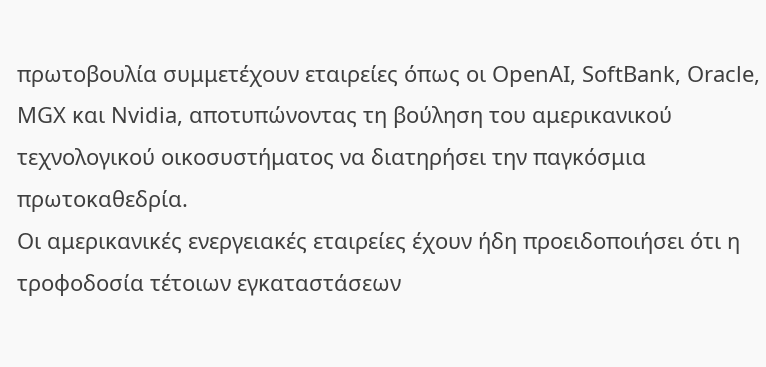πρωτοβουλία συμμετέχουν εταιρείες όπως οι OpenAI, SoftBank, Oracle, MGX και Nvidia, αποτυπώνοντας τη βούληση του αμερικανικού τεχνολογικού οικοσυστήματος να διατηρήσει την παγκόσμια πρωτοκαθεδρία.
Οι αμερικανικές ενεργειακές εταιρείες έχουν ήδη προειδοποιήσει ότι η τροφοδοσία τέτοιων εγκαταστάσεων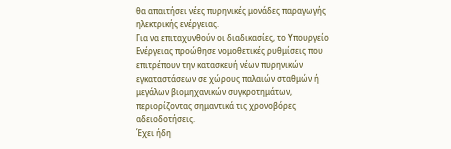θα απαιτήσει νέες πυρηνικές μονάδες παραγωγής ηλεκτρικής ενέργειας.
Για να επιταχυνθούν οι διαδικασίες, το Υπουργείο Ενέργειας προώθησε νομοθετικές ρυθμίσεις που επιτρέπουν την κατασκευή νέων πυρηνικών εγκαταστάσεων σε χώρους παλαιών σταθμών ή μεγάλων βιομηχανικών συγκροτημάτων, περιορίζοντας σημαντικά τις χρονοβόρες αδειοδοτήσεις.
Έχει ήδη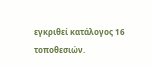εγκριθεί κατάλογος 16 τοποθεσιών.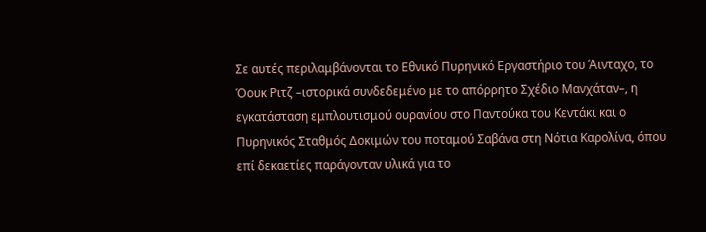Σε αυτές περιλαμβάνονται το Εθνικό Πυρηνικό Εργαστήριο του Άινταχο, το Όουκ Ριτζ –ιστορικά συνδεδεμένο με το απόρρητο Σχέδιο Μανχάταν–, η εγκατάσταση εμπλουτισμού ουρανίου στο Παντούκα του Κεντάκι και ο Πυρηνικός Σταθμός Δοκιμών του ποταμού Σαβάνα στη Νότια Καρολίνα, όπου επί δεκαετίες παράγονταν υλικά για το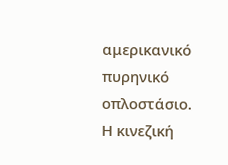αμερικανικό πυρηνικό οπλοστάσιο.
Η κινεζική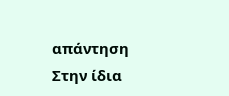απάντηση
Στην ίδια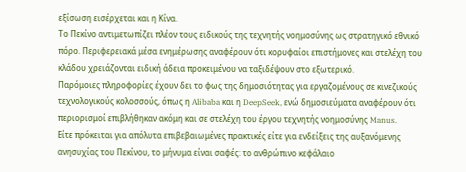εξίσωση εισέρχεται και η Κίνα.
Το Πεκίνο αντιμετωπίζει πλέον τους ειδικούς της τεχνητής νοημοσύνης ως στρατηγικό εθνικό πόρο. Περιφερειακά μέσα ενημέρωσης αναφέρουν ότι κορυφαίοι επιστήμονες και στελέχη του κλάδου χρειάζονται ειδική άδεια προκειμένου να ταξιδέψουν στο εξωτερικό.
Παρόμοιες πληροφορίες έχουν δει το φως της δημοσιότητας για εργαζομένους σε κινεζικούς τεχνολογικούς κολοσσούς, όπως η Alibaba και η DeepSeek, ενώ δημοσιεύματα αναφέρουν ότι περιορισμοί επιβλήθηκαν ακόμη και σε στελέχη του έργου τεχνητής νοημοσύνης Manus.
Είτε πρόκειται για απόλυτα επιβεβαιωμένες πρακτικές είτε για ενδείξεις της αυξανόμενης ανησυχίας του Πεκίνου, το μήνυμα είναι σαφές: το ανθρώπινο κεφάλαιο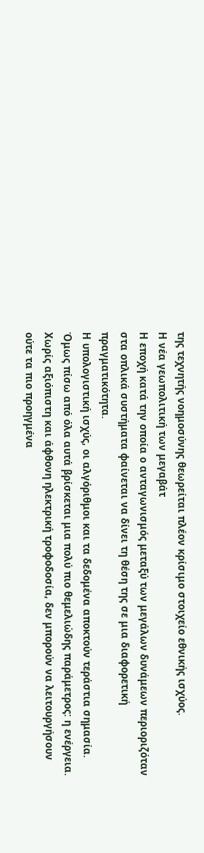της τεχνητής νοημοσύνης θεωρείται πλέον κρίσιμο στοιχείο εθνικής ισχύος.
Η νέα γεωπολιτική των μεγαβάτ
Η εποχή κατά την οποία ο ανταγωνισμός μεταξύ των μεγάλων δυνάμεων περιοριζόταν στα οπλικά συστήματα φαίνεται να δίνει τη θέση της σε μια διαφορετική πραγματικότητα.
Η υπολογιστική ισχύς, οι αλγόριθμοι και τα δεδομένα αποκτούν τεράστια σημασία. Όμως πίσω από όλα αυτά βρίσκεται μια πολύ πιο θεμελιώδης παράμετρος: η ενέργεια.
Χωρίς αξιόπιστη και άφθονη ηλεκτρική τροφοδοσία, δεν μπορούν να λειτουργήσουν ούτε τα πιο προηγμένα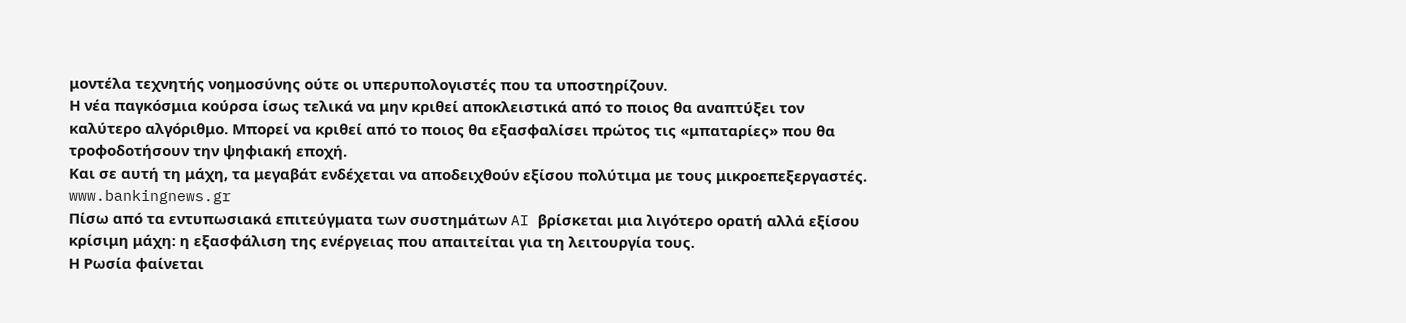μοντέλα τεχνητής νοημοσύνης ούτε οι υπερυπολογιστές που τα υποστηρίζουν.
Η νέα παγκόσμια κούρσα ίσως τελικά να μην κριθεί αποκλειστικά από το ποιος θα αναπτύξει τον καλύτερο αλγόριθμο. Μπορεί να κριθεί από το ποιος θα εξασφαλίσει πρώτος τις «μπαταρίες» που θα τροφοδοτήσουν την ψηφιακή εποχή.
Και σε αυτή τη μάχη, τα μεγαβάτ ενδέχεται να αποδειχθούν εξίσου πολύτιμα με τους μικροεπεξεργαστές.
www.bankingnews.gr
Πίσω από τα εντυπωσιακά επιτεύγματα των συστημάτων AI βρίσκεται μια λιγότερο ορατή αλλά εξίσου κρίσιμη μάχη: η εξασφάλιση της ενέργειας που απαιτείται για τη λειτουργία τους.
Η Ρωσία φαίνεται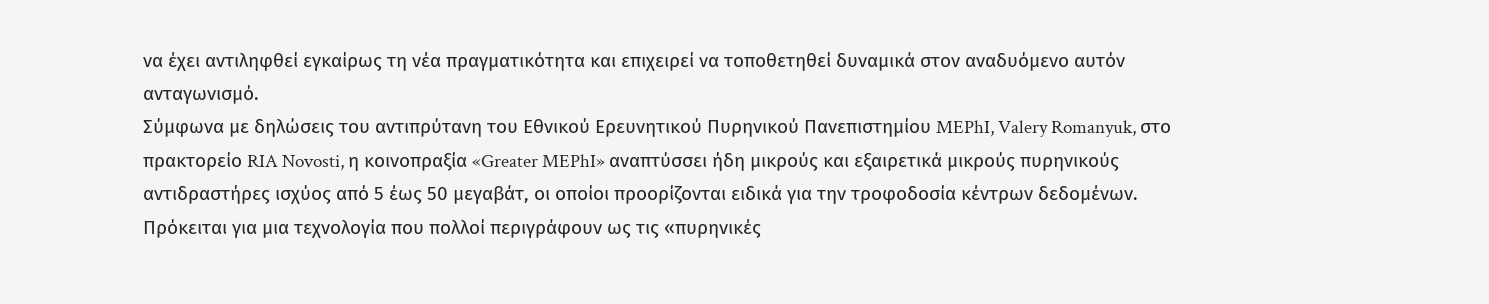να έχει αντιληφθεί εγκαίρως τη νέα πραγματικότητα και επιχειρεί να τοποθετηθεί δυναμικά στον αναδυόμενο αυτόν ανταγωνισμό.
Σύμφωνα με δηλώσεις του αντιπρύτανη του Εθνικού Ερευνητικού Πυρηνικού Πανεπιστημίου MEPhI, Valery Romanyuk, στο πρακτορείο RIA Novosti, η κοινοπραξία «Greater MEPhI» αναπτύσσει ήδη μικρούς και εξαιρετικά μικρούς πυρηνικούς αντιδραστήρες ισχύος από 5 έως 50 μεγαβάτ, οι οποίοι προορίζονται ειδικά για την τροφοδοσία κέντρων δεδομένων.
Πρόκειται για μια τεχνολογία που πολλοί περιγράφουν ως τις «πυρηνικές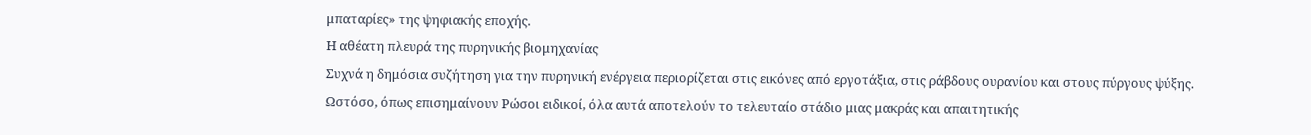μπαταρίες» της ψηφιακής εποχής.
Η αθέατη πλευρά της πυρηνικής βιομηχανίας
Συχνά η δημόσια συζήτηση για την πυρηνική ενέργεια περιορίζεται στις εικόνες από εργοτάξια, στις ράβδους ουρανίου και στους πύργους ψύξης.
Ωστόσο, όπως επισημαίνουν Ρώσοι ειδικοί, όλα αυτά αποτελούν το τελευταίο στάδιο μιας μακράς και απαιτητικής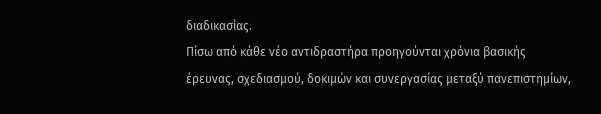διαδικασίας.
Πίσω από κάθε νέο αντιδραστήρα προηγούνται χρόνια βασικής έρευνας, σχεδιασμού, δοκιμών και συνεργασίας μεταξύ πανεπιστημίων,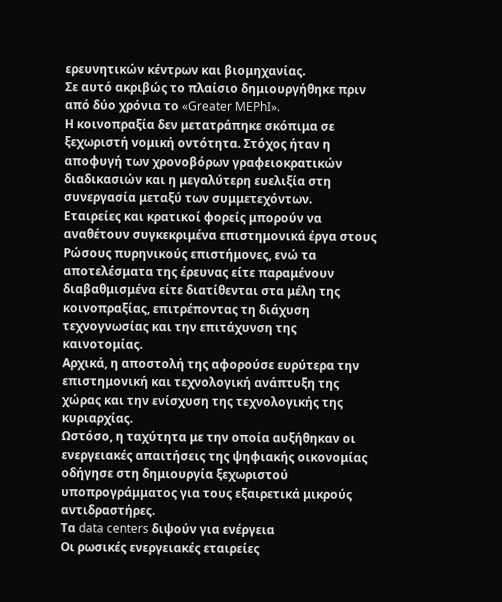ερευνητικών κέντρων και βιομηχανίας.
Σε αυτό ακριβώς το πλαίσιο δημιουργήθηκε πριν από δύο χρόνια το «Greater MEPhI».
Η κοινοπραξία δεν μετατράπηκε σκόπιμα σε ξεχωριστή νομική οντότητα. Στόχος ήταν η αποφυγή των χρονοβόρων γραφειοκρατικών διαδικασιών και η μεγαλύτερη ευελιξία στη συνεργασία μεταξύ των συμμετεχόντων.
Εταιρείες και κρατικοί φορείς μπορούν να αναθέτουν συγκεκριμένα επιστημονικά έργα στους Ρώσους πυρηνικούς επιστήμονες, ενώ τα αποτελέσματα της έρευνας είτε παραμένουν διαβαθμισμένα είτε διατίθενται στα μέλη της κοινοπραξίας, επιτρέποντας τη διάχυση τεχνογνωσίας και την επιτάχυνση της καινοτομίας.
Αρχικά, η αποστολή της αφορούσε ευρύτερα την επιστημονική και τεχνολογική ανάπτυξη της χώρας και την ενίσχυση της τεχνολογικής της κυριαρχίας.
Ωστόσο, η ταχύτητα με την οποία αυξήθηκαν οι ενεργειακές απαιτήσεις της ψηφιακής οικονομίας οδήγησε στη δημιουργία ξεχωριστού υποπρογράμματος για τους εξαιρετικά μικρούς αντιδραστήρες.
Τα data centers διψούν για ενέργεια
Οι ρωσικές ενεργειακές εταιρείες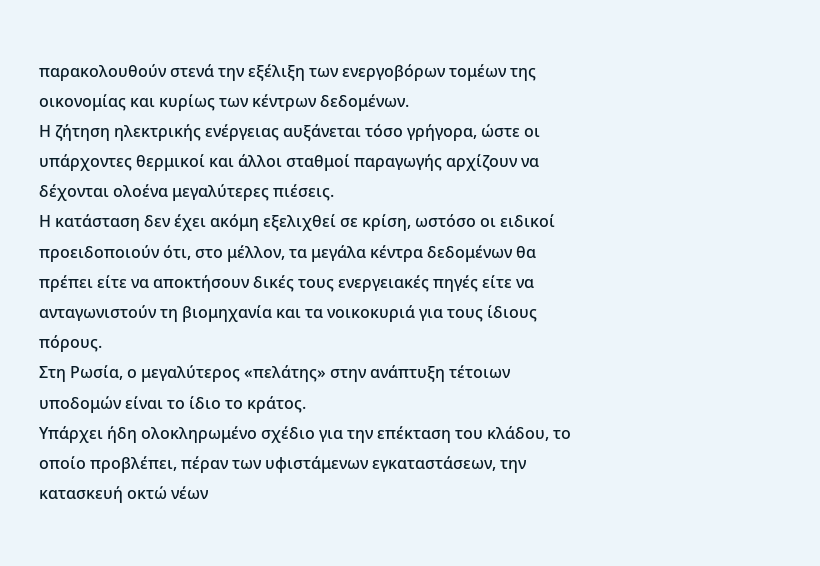παρακολουθούν στενά την εξέλιξη των ενεργοβόρων τομέων της οικονομίας και κυρίως των κέντρων δεδομένων.
Η ζήτηση ηλεκτρικής ενέργειας αυξάνεται τόσο γρήγορα, ώστε οι υπάρχοντες θερμικοί και άλλοι σταθμοί παραγωγής αρχίζουν να δέχονται ολοένα μεγαλύτερες πιέσεις.
Η κατάσταση δεν έχει ακόμη εξελιχθεί σε κρίση, ωστόσο οι ειδικοί προειδοποιούν ότι, στο μέλλον, τα μεγάλα κέντρα δεδομένων θα πρέπει είτε να αποκτήσουν δικές τους ενεργειακές πηγές είτε να ανταγωνιστούν τη βιομηχανία και τα νοικοκυριά για τους ίδιους πόρους.
Στη Ρωσία, ο μεγαλύτερος «πελάτης» στην ανάπτυξη τέτοιων υποδομών είναι το ίδιο το κράτος.
Υπάρχει ήδη ολοκληρωμένο σχέδιο για την επέκταση του κλάδου, το οποίο προβλέπει, πέραν των υφιστάμενων εγκαταστάσεων, την κατασκευή οκτώ νέων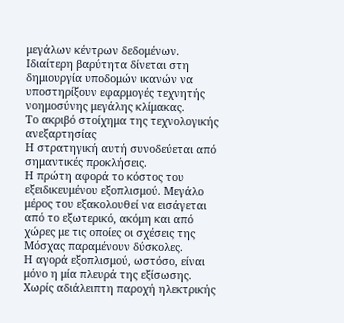μεγάλων κέντρων δεδομένων. Ιδιαίτερη βαρύτητα δίνεται στη δημιουργία υποδομών ικανών να υποστηρίξουν εφαρμογές τεχνητής νοημοσύνης μεγάλης κλίμακας.
Το ακριβό στοίχημα της τεχνολογικής ανεξαρτησίας
Η στρατηγική αυτή συνοδεύεται από σημαντικές προκλήσεις.
Η πρώτη αφορά το κόστος του εξειδικευμένου εξοπλισμού. Μεγάλο μέρος του εξακολουθεί να εισάγεται από το εξωτερικό, ακόμη και από χώρες με τις οποίες οι σχέσεις της Μόσχας παραμένουν δύσκολες.
Η αγορά εξοπλισμού, ωστόσο, είναι μόνο η μία πλευρά της εξίσωσης.
Χωρίς αδιάλειπτη παροχή ηλεκτρικής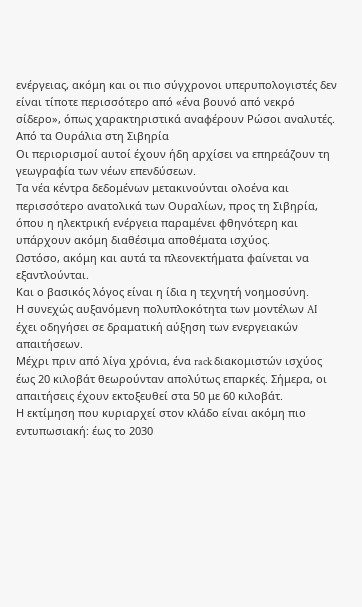ενέργειας, ακόμη και οι πιο σύγχρονοι υπερυπολογιστές δεν είναι τίποτε περισσότερο από «ένα βουνό από νεκρό σίδερο», όπως χαρακτηριστικά αναφέρουν Ρώσοι αναλυτές.
Από τα Ουράλια στη Σιβηρία
Οι περιορισμοί αυτοί έχουν ήδη αρχίσει να επηρεάζουν τη γεωγραφία των νέων επενδύσεων.
Τα νέα κέντρα δεδομένων μετακινούνται ολοένα και περισσότερο ανατολικά των Ουραλίων, προς τη Σιβηρία, όπου η ηλεκτρική ενέργεια παραμένει φθηνότερη και υπάρχουν ακόμη διαθέσιμα αποθέματα ισχύος.
Ωστόσο, ακόμη και αυτά τα πλεονεκτήματα φαίνεται να εξαντλούνται.
Και ο βασικός λόγος είναι η ίδια η τεχνητή νοημοσύνη.
Η συνεχώς αυξανόμενη πολυπλοκότητα των μοντέλων AI έχει οδηγήσει σε δραματική αύξηση των ενεργειακών απαιτήσεων.
Μέχρι πριν από λίγα χρόνια, ένα rack διακομιστών ισχύος έως 20 κιλοβάτ θεωρούνταν απολύτως επαρκές. Σήμερα, οι απαιτήσεις έχουν εκτοξευθεί στα 50 με 60 κιλοβάτ.
Η εκτίμηση που κυριαρχεί στον κλάδο είναι ακόμη πιο εντυπωσιακή: έως το 2030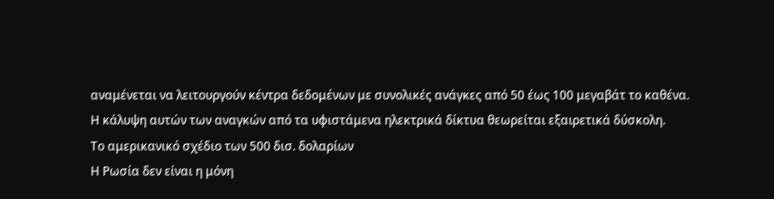αναμένεται να λειτουργούν κέντρα δεδομένων με συνολικές ανάγκες από 50 έως 100 μεγαβάτ το καθένα.
Η κάλυψη αυτών των αναγκών από τα υφιστάμενα ηλεκτρικά δίκτυα θεωρείται εξαιρετικά δύσκολη.
Το αμερικανικό σχέδιο των 500 δισ. δολαρίων
Η Ρωσία δεν είναι η μόνη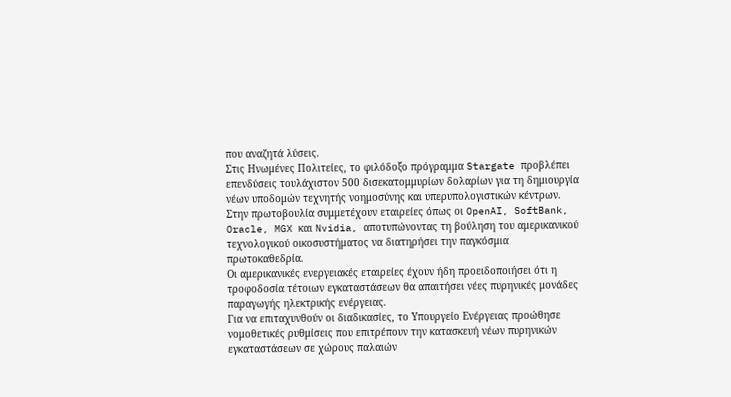που αναζητά λύσεις.
Στις Ηνωμένες Πολιτείες, το φιλόδοξο πρόγραμμα Stargate προβλέπει επενδύσεις τουλάχιστον 500 δισεκατομμυρίων δολαρίων για τη δημιουργία νέων υποδομών τεχνητής νοημοσύνης και υπερυπολογιστικών κέντρων.
Στην πρωτοβουλία συμμετέχουν εταιρείες όπως οι OpenAI, SoftBank, Oracle, MGX και Nvidia, αποτυπώνοντας τη βούληση του αμερικανικού τεχνολογικού οικοσυστήματος να διατηρήσει την παγκόσμια πρωτοκαθεδρία.
Οι αμερικανικές ενεργειακές εταιρείες έχουν ήδη προειδοποιήσει ότι η τροφοδοσία τέτοιων εγκαταστάσεων θα απαιτήσει νέες πυρηνικές μονάδες παραγωγής ηλεκτρικής ενέργειας.
Για να επιταχυνθούν οι διαδικασίες, το Υπουργείο Ενέργειας προώθησε νομοθετικές ρυθμίσεις που επιτρέπουν την κατασκευή νέων πυρηνικών εγκαταστάσεων σε χώρους παλαιών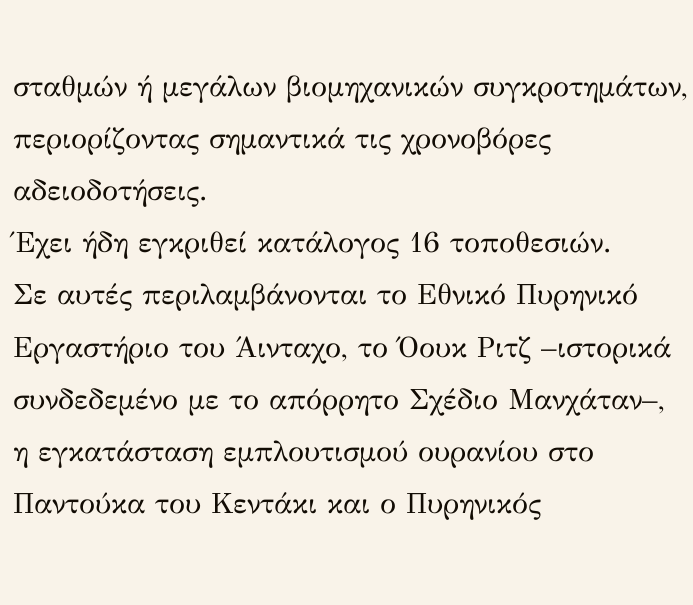σταθμών ή μεγάλων βιομηχανικών συγκροτημάτων, περιορίζοντας σημαντικά τις χρονοβόρες αδειοδοτήσεις.
Έχει ήδη εγκριθεί κατάλογος 16 τοποθεσιών.
Σε αυτές περιλαμβάνονται το Εθνικό Πυρηνικό Εργαστήριο του Άινταχο, το Όουκ Ριτζ –ιστορικά συνδεδεμένο με το απόρρητο Σχέδιο Μανχάταν–, η εγκατάσταση εμπλουτισμού ουρανίου στο Παντούκα του Κεντάκι και ο Πυρηνικός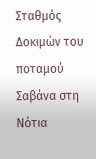Σταθμός Δοκιμών του ποταμού Σαβάνα στη Νότια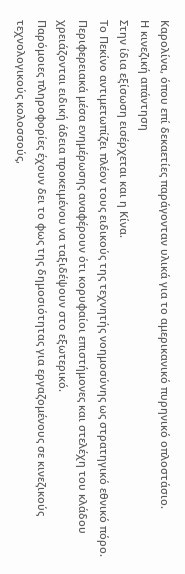Καρολίνα, όπου επί δεκαετίες παράγονταν υλικά για το αμερικανικό πυρηνικό οπλοστάσιο.
Η κινεζική απάντηση
Στην ίδια εξίσωση εισέρχεται και η Κίνα.
Το Πεκίνο αντιμετωπίζει πλέον τους ειδικούς της τεχνητής νοημοσύνης ως στρατηγικό εθνικό πόρο. Περιφερειακά μέσα ενημέρωσης αναφέρουν ότι κορυφαίοι επιστήμονες και στελέχη του κλάδου χρειάζονται ειδική άδεια προκειμένου να ταξιδέψουν στο εξωτερικό.
Παρόμοιες πληροφορίες έχουν δει το φως της δημοσιότητας για εργαζομένους σε κινεζικούς τεχνολογικούς κολοσσούς,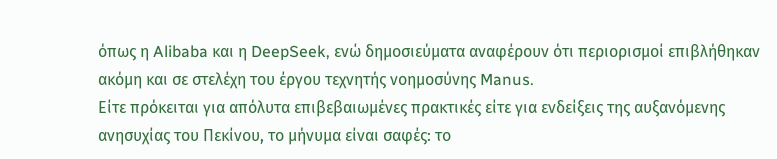όπως η Alibaba και η DeepSeek, ενώ δημοσιεύματα αναφέρουν ότι περιορισμοί επιβλήθηκαν ακόμη και σε στελέχη του έργου τεχνητής νοημοσύνης Manus.
Είτε πρόκειται για απόλυτα επιβεβαιωμένες πρακτικές είτε για ενδείξεις της αυξανόμενης ανησυχίας του Πεκίνου, το μήνυμα είναι σαφές: το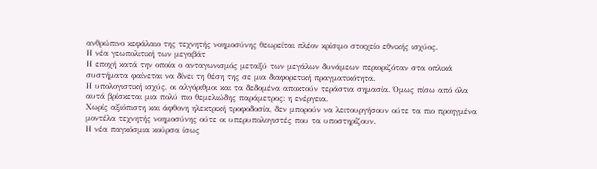ανθρώπινο κεφάλαιο της τεχνητής νοημοσύνης θεωρείται πλέον κρίσιμο στοιχείο εθνικής ισχύος.
Η νέα γεωπολιτική των μεγαβάτ
Η εποχή κατά την οποία ο ανταγωνισμός μεταξύ των μεγάλων δυνάμεων περιοριζόταν στα οπλικά συστήματα φαίνεται να δίνει τη θέση της σε μια διαφορετική πραγματικότητα.
Η υπολογιστική ισχύς, οι αλγόριθμοι και τα δεδομένα αποκτούν τεράστια σημασία. Όμως πίσω από όλα αυτά βρίσκεται μια πολύ πιο θεμελιώδης παράμετρος: η ενέργεια.
Χωρίς αξιόπιστη και άφθονη ηλεκτρική τροφοδοσία, δεν μπορούν να λειτουργήσουν ούτε τα πιο προηγμένα μοντέλα τεχνητής νοημοσύνης ούτε οι υπερυπολογιστές που τα υποστηρίζουν.
Η νέα παγκόσμια κούρσα ίσως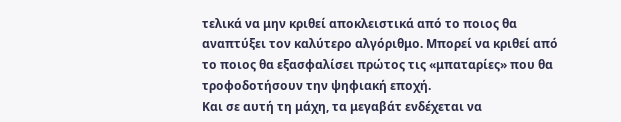τελικά να μην κριθεί αποκλειστικά από το ποιος θα αναπτύξει τον καλύτερο αλγόριθμο. Μπορεί να κριθεί από το ποιος θα εξασφαλίσει πρώτος τις «μπαταρίες» που θα τροφοδοτήσουν την ψηφιακή εποχή.
Και σε αυτή τη μάχη, τα μεγαβάτ ενδέχεται να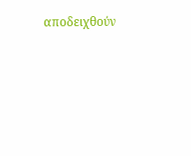αποδειχθούν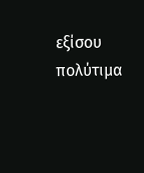εξίσου πολύτιμα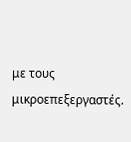με τους μικροεπεξεργαστές.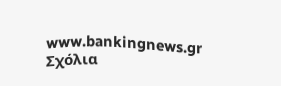www.bankingnews.gr
Σχόλια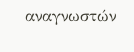αναγνωστών